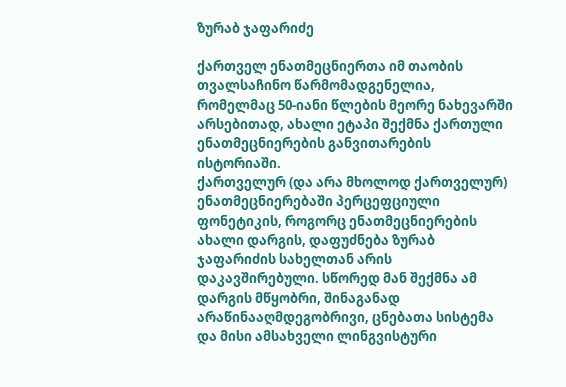ზურაბ ჯაფარიძე

ქართველ ენათმეცნიერთა იმ თაობის თვალსაჩინო წარმომადგენელია, რომელმაც 50-იანი წლების მეორე ნახევარში არსებითად, ახალი ეტაპი შექმნა ქართული ენათმეცნიერების განვითარების ისტორიაში.
ქართველურ (და არა მხოლოდ ქართველურ) ენათმეცნიერებაში პერცეფციული ფონეტიკის, როგორც ენათმეცნიერების ახალი დარგის, დაფუძნება ზურაბ ჯაფარიძის სახელთან არის დაკავშირებული. სწორედ მან შექმნა ამ დარგის მწყობრი, შინაგანად არაწინააღმდეგობრივი, ცნებათა სისტემა და მისი ამსახველი ლინგვისტური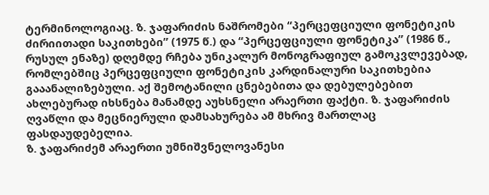ტერმინოლოგიაც. ზ. ჯაფარიძის ნაშრომები “პერცეფციული ფონეტიკის ძირიითადი საკითხები” (1975 წ.) და “პერცეფციული ფონეტიკა” (1986 წ., რუსულ ენაზე) დღემდე რჩება უნიკალურ მონოგრაფიულ გამოკვლევებად, რომლებშიც პერცეფციული ფონეტიკის კარდინალური საკითხებია გააანალიზებული. აქ შემოტანილი ცნებებითა და დებულებებით ახლებურად იხსნება მანამდე აუხსნელი არაერთი ფაქტი. ზ. ჯაფარიძის ღვაწლი და მეცნიერული დამსახურება ამ მხრივ მართლაც ფასდაუდებელია.
ზ. ჯაფარიძემ არაერთი უმნიშვნელოვანესი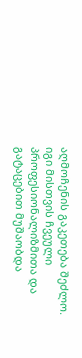აღმოჩენის გაკეთება შეძლო. იგი მისთვის ჩვეული პროფესიონალიზმითა და გატაცებით მუშაობდა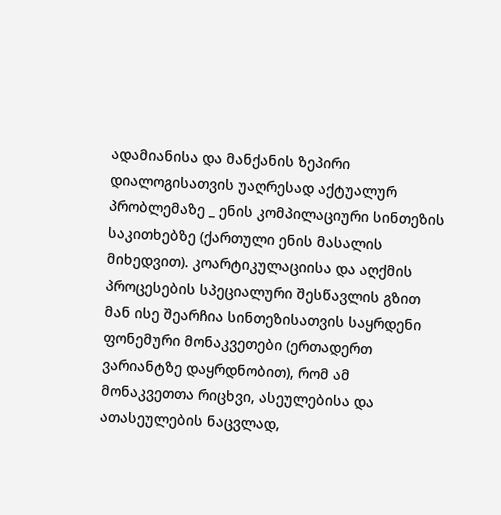ადამიანისა და მანქანის ზეპირი დიალოგისათვის უაღრესად აქტუალურ პრობლემაზე _ ენის კომპილაციური სინთეზის საკითხებზე (ქართული ენის მასალის მიხედვით). კოარტიკულაციისა და აღქმის პროცესების სპეციალური შესწავლის გზით მან ისე შეარჩია სინთეზისათვის საყრდენი ფონემური მონაკვეთები (ერთადერთ ვარიანტზე დაყრდნობით), რომ ამ მონაკვეთთა რიცხვი, ასეულებისა და ათასეულების ნაცვლად,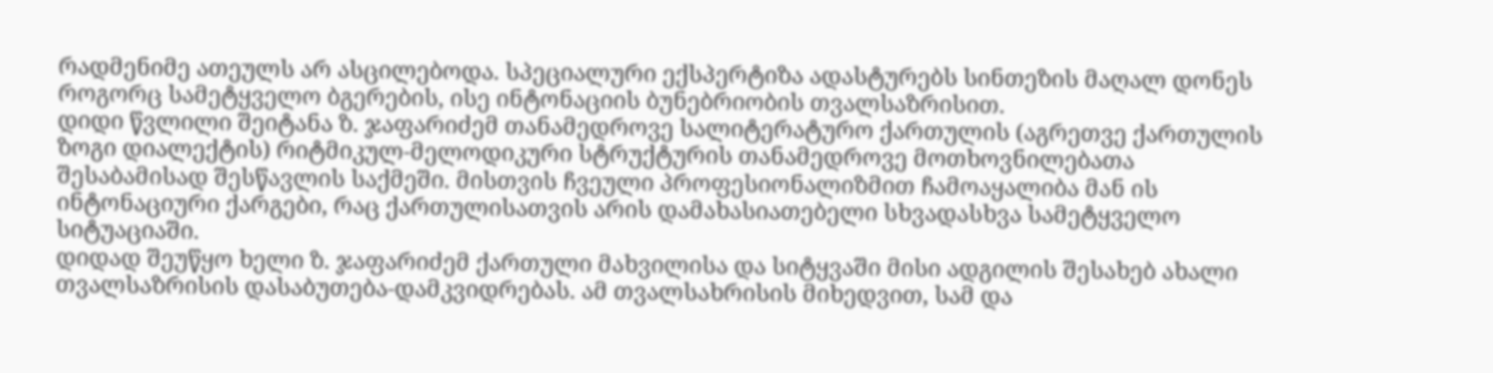რადმენიმე ათეულს არ ასცილებოდა. სპეციალური ექსპერტიზა ადასტურებს სინთეზის მაღალ დონეს როგორც სამეტყველო ბგერების, ისე ინტონაციის ბუნებრიობის თვალსაზრისით.
დიდი წვლილი შეიტანა ზ. ჯაფარიძემ თანამედროვე სალიტერატურო ქართულის (აგრეთვე ქართულის ზოგი დიალექტის) რიტმიკულ-მელოდიკური სტრუქტურის თანამედროვე მოთხოვნილებათა შესაბამისად შესწავლის საქმეში. მისთვის ჩვეული პროფესიონალიზმით ჩამოაყალიბა მან ის ინტონაციური ქარგები, რაც ქართულისათვის არის დამახასიათებელი სხვადასხვა სამეტყველო სიტუაციაში.
დიდად შეუწყო ხელი ზ. ჯაფარიძემ ქართული მახვილისა და სიტყვაში მისი ადგილის შესახებ ახალი თვალსაზრისის დასაბუთება-დამკვიდრებას. ამ თვალსახრისის მიხედვით, სამ და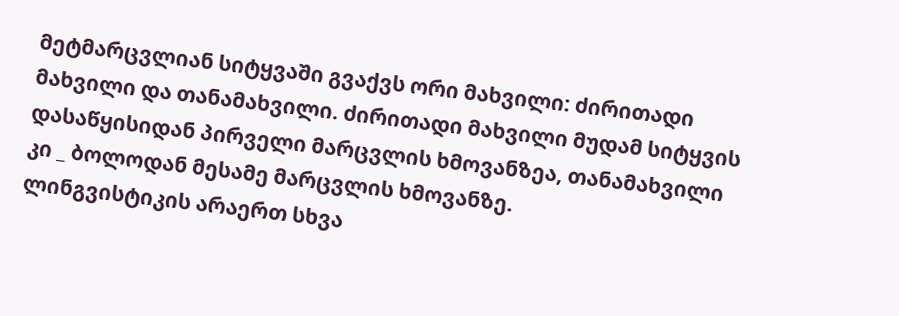მეტმარცვლიან სიტყვაში გვაქვს ორი მახვილი: ძირითადი მახვილი და თანამახვილი. ძირითადი მახვილი მუდამ სიტყვის დასაწყისიდან პირველი მარცვლის ხმოვანზეა, თანამახვილი კი _ ბოლოდან მესამე მარცვლის ხმოვანზე.
ლინგვისტიკის არაერთ სხვა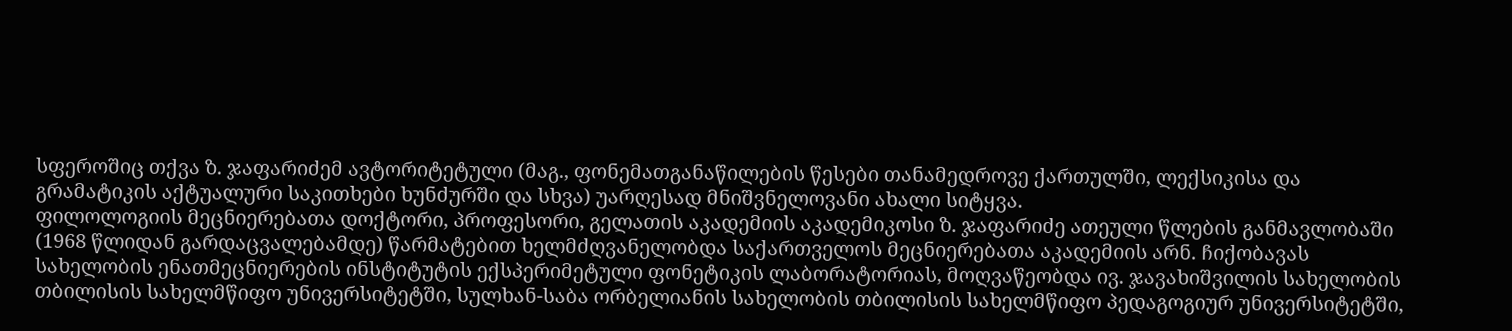სფეროშიც თქვა ზ. ჯაფარიძემ ავტორიტეტული (მაგ., ფონემათგანაწილების წესები თანამედროვე ქართულში, ლექსიკისა და გრამატიკის აქტუალური საკითხები ხუნძურში და სხვა) უარღესად მნიშვნელოვანი ახალი სიტყვა.
ფილოლოგიის მეცნიერებათა დოქტორი, პროფესორი, გელათის აკადემიის აკადემიკოსი ზ. ჯაფარიძე ათეული წლების განმავლობაში (1968 წლიდან გარდაცვალებამდე) წარმატებით ხელმძღვანელობდა საქართველოს მეცნიერებათა აკადემიის არნ. ჩიქობავას სახელობის ენათმეცნიერების ინსტიტუტის ექსპერიმეტული ფონეტიკის ლაბორატორიას, მოღვაწეობდა ივ. ჯავახიშვილის სახელობის თბილისის სახელმწიფო უნივერსიტეტში, სულხან-საბა ორბელიანის სახელობის თბილისის სახელმწიფო პედაგოგიურ უნივერსიტეტში,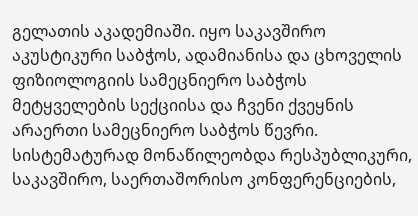გელათის აკადემიაში. იყო საკავშირო აკუსტიკური საბჭოს, ადამიანისა და ცხოველის ფიზიოლოგიის სამეცნიერო საბჭოს მეტყველების სექციისა და ჩვენი ქვეყნის არაერთი სამეცნიერო საბჭოს წევრი. სისტემატურად მონაწილეობდა რესპუბლიკური, საკავშირო, საერთაშორისო კონფერენციების,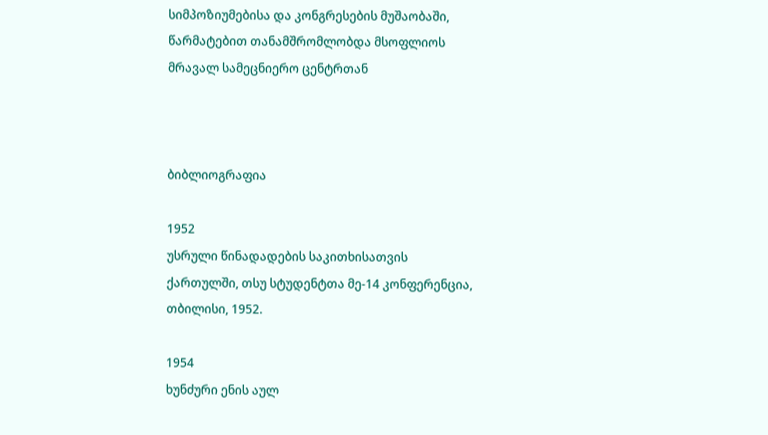სიმპოზიუმებისა და კონგრესების მუშაობაში, წარმატებით თანამშრომლობდა მსოფლიოს მრავალ სამეცნიერო ცენტრთან



ბიბლიოგრაფია

1952
უსრული წინადადების საკითხისათვის ქართულში, თსუ სტუდენტთა მე-14 კონფერენცია, თბილისი, 1952.

1954
ხუნძური ენის აულ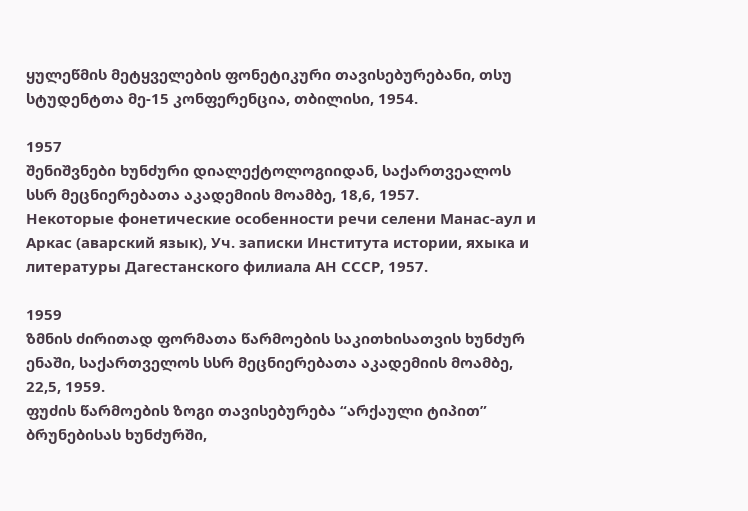ყულეწმის მეტყველების ფონეტიკური თავისებურებანი, თსუ სტუდენტთა მე-15 კონფერენცია, თბილისი, 1954.

1957
შენიშვნები ხუნძური დიალექტოლოგიიდან, საქართვეალოს სსრ მეცნიერებათა აკადემიის მოამბე, 18,6, 1957.
Некоторые фонетические особенности речи селени Манас-аул и Аркас (аварский язык), Уч. записки Института истории, яхыка и литературы Дагестанского филиала АН СССР, 1957.

1959
ზმნის ძირითად ფორმათა წარმოების საკითხისათვის ხუნძურ ენაში, საქართველოს სსრ მეცნიერებათა აკადემიის მოამბე, 22,5, 1959.
ფუძის წარმოების ზოგი თავისებურება “არქაული ტიპით” ბრუნებისას ხუნძურში,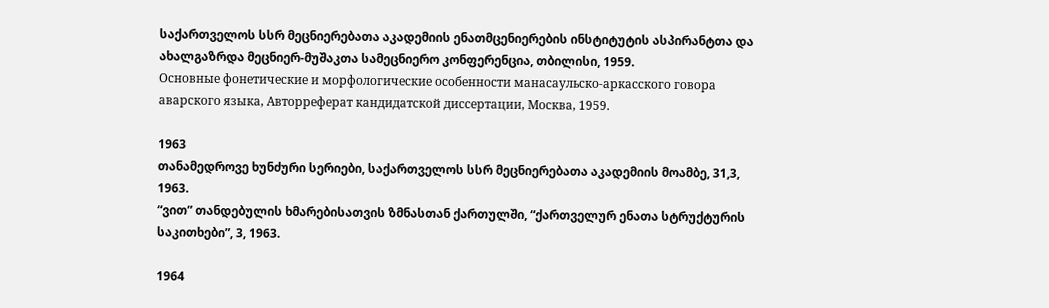საქართველოს სსრ მეცნიერებათა აკადემიის ენათმცენიერების ინსტიტუტის ასპირანტთა და ახალგაზრდა მეცნიერ-მუშაკთა სამეცნიერო კონფერენცია, თბილისი, 1959.
Основные фонетические и морфологические особенности манасаульско-аркасского говора аварского языка, Авторреферат кандидатской диссертации, Москва, 1959.

1963
თანამედროვე ხუნძური სერიები, საქართველოს სსრ მეცნიერებათა აკადემიის მოამბე, 31,3, 1963.
“ვით” თანდებულის ხმარებისათვის ზმნასთან ქართულში, “ქართველურ ენათა სტრუქტურის საკითხები”, 3, 1963.

1964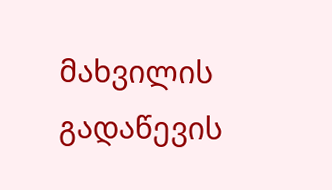მახვილის გადაწევის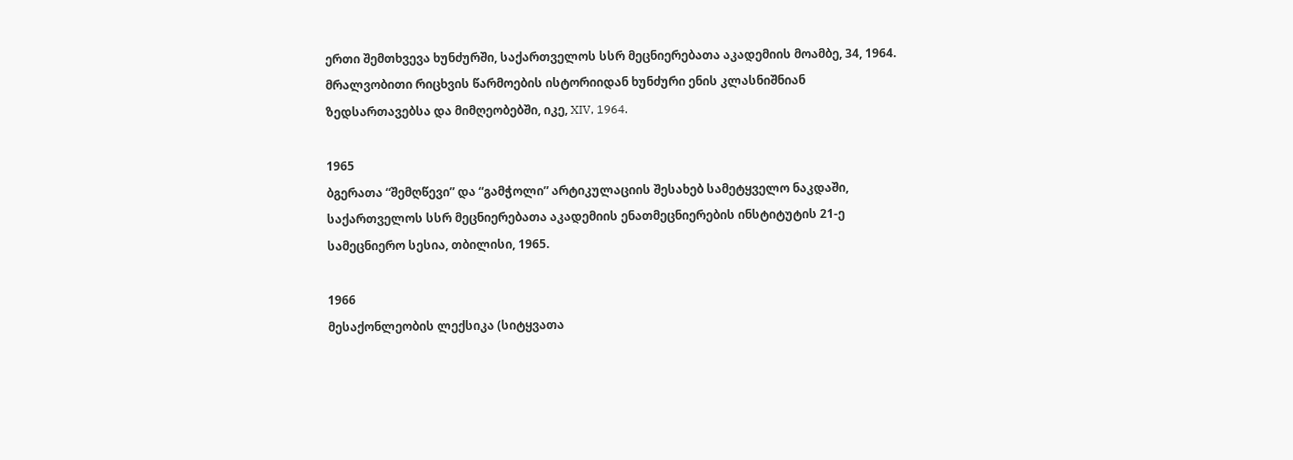ერთი შემთხვევა ხუნძურში, საქართველოს სსრ მეცნიერებათა აკადემიის მოამბე, 34, 1964.
მრალვობითი რიცხვის წარმოების ისტორიიდან ხუნძური ენის კლასნიშნიან ზედსართავებსა და მიმღეობებში, იკე, XIV, 1964.

1965
ბგერათა “შემღწევი” და “გამჭოლი” არტიკულაციის შესახებ სამეტყველო ნაკდაში, საქართველოს სსრ მეცნიერებათა აკადემიის ენათმეცნიერების ინსტიტუტის 21-ე სამეცნიერო სესია, თბილისი, 1965.

1966
მესაქონლეობის ლექსიკა (სიტყვათა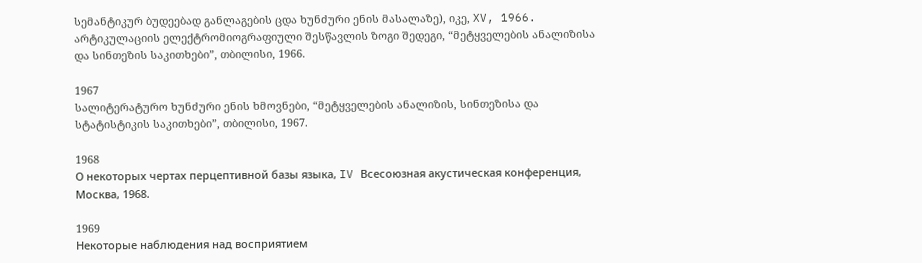სემანტიკურ ბუდეებად განლაგების ცდა ხუნძური ენის მასალაზე), იკე, XV, 1966.
არტიკულაციის ელექტრომიოგრაფიული შესწავლის ზოგი შედეგი, “მეტყველების ანალიზისა და სინთეზის საკითხები”, თბილისი, 1966.

1967
სალიტერატურო ხუნძური ენის ხმოვნები, “მეტყველების ანალიზის, სინთეზისა და სტატისტიკის საკითხები”, თბილისი, 1967.

1968
О некоторых чертах перцептивной базы языка, IV Всесоюзная акустическая конференция, Москва, 1968.

1969
Некоторые наблюдения над восприятием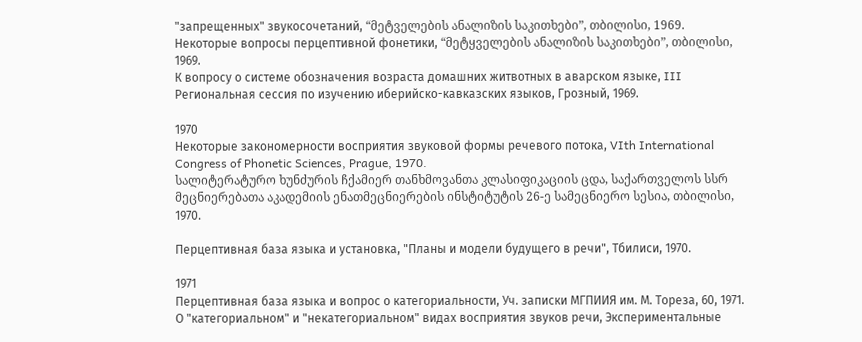"запрещенных" звукосочетаний, “მეტველების ანალიზის საკითხები”, თბილისი, 1969.
Некоторые вопросы перцептивной фонетики, “მეტყველების ანალიზის საკითხები”, თბილისი, 1969.
К вопросу о системе обозначения возраста домашних житвотных в аварском языке, III Региональная сессия по изучению иберийско-кавказских языков, Грозный, 1969.

1970
Некоторые закономерности восприятия звуковой формы речевого потока, VIth International Congress of Phonetic Sciences, Prague, 1970.
სალიტერატურო ხუნძურის ჩქამიერ თანხმოვანთა კლასიფიკაციის ცდა, საქართველოს სსრ მეცნიერებათა აკადემიის ენათმეცნიერების ინსტიტუტის 26-ე სამეცნიერო სესია, თბილისი, 1970.

Перцептивная база языка и установка, "Планы и модели будущего в речи", Тбилиси, 1970.

1971
Перцептивная база языка и вопрос о категориальности, Уч. записки МГПИИЯ им. М. Тореза, 60, 1971.
О "категориальном" и "некатегориальном" видах восприятия звуков речи, Экспериментальные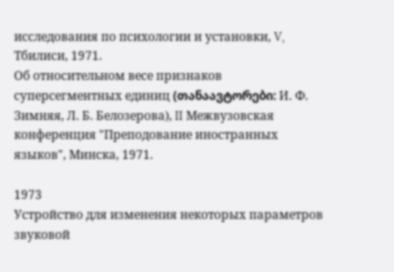исследования по психологии и установки, V, Тбилиси, 1971.
Об относительном весе признаков суперсегментных единиц (თანაავტორები: И. Ф. Зимняя, Л. Б. Белозерова), II Межвузовская конференция "Преподование иностранных языков", Минска, 1971.

1973
Устройство для изменения некоторых параметров звуковой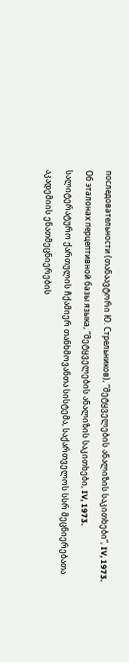последовательности (თანაავტორი Ю. Стрельников), “მეტყველების ანალიზის საკითხები”, IV, 1973.
Об эталонах перцептивной базы языка, “მეტყველების ანალიზის საკითხები, IV, 1973.
სალიტერატურო ქართულის ჩქამიერ თანხმოვანთა სისტემა, საქართველოს სსრ მეცნიერებათა აკადემიის ენათმეცნიერების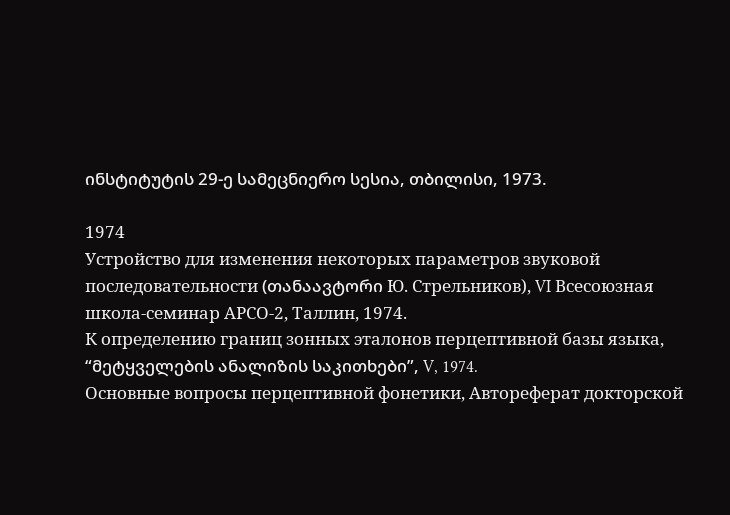ინსტიტუტის 29-ე სამეცნიერო სესია, თბილისი, 1973.

1974
Устройство для изменения некоторых параметров звуковой последовательности (თანაავტორი Ю. Стрельников), VI Всесоюзная школа-семинар АРСО-2, Таллин, 1974.
К определению границ зонных эталонов перцептивной базы языка, “მეტყველების ანალიზის საკითხები”, V, 1974.
Основные вопросы перцептивной фонетики, Автореферат докторской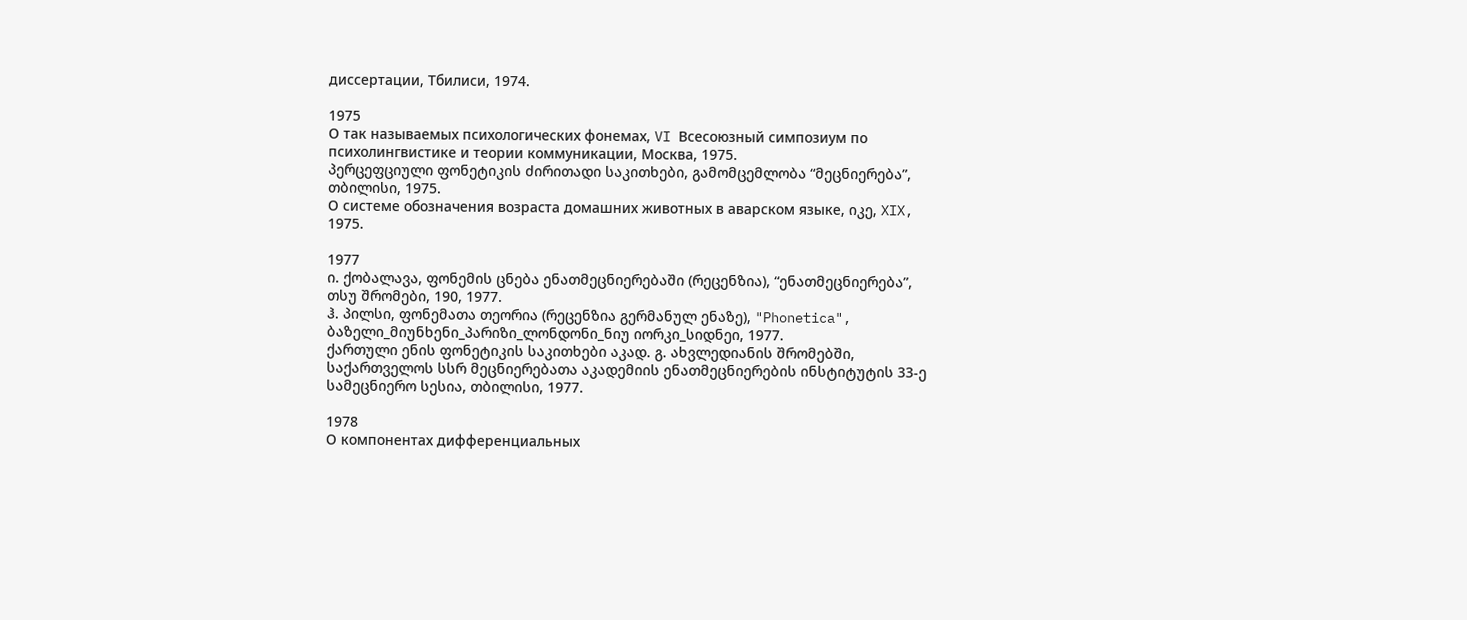диссертации, Тбилиси, 1974.

1975
О так называемых психологических фонемах, VI Всесоюзный симпозиум по психолингвистике и теории коммуникации, Москва, 1975.
პერცეფციული ფონეტიკის ძირითადი საკითხები, გამომცემლობა “მეცნიერება”, თბილისი, 1975.
О системе обозначения возраста домашних животных в аварском языке, იკე, XIX, 1975.

1977
ი. ქობალავა, ფონემის ცნება ენათმეცნიერებაში (რეცენზია), “ენათმეცნიერება”, თსუ შრომები, 190, 1977.
ჰ. პილსი, ფონემათა თეორია (რეცენზია გერმანულ ენაზე), "Phonetica", ბაზელი_მიუნხენი_პარიზი_ლონდონი_ნიუ იორკი_სიდნეი, 1977.
ქართული ენის ფონეტიკის საკითხები აკად. გ. ახვლედიანის შრომებში, საქართველოს სსრ მეცნიერებათა აკადემიის ენათმეცნიერების ინსტიტუტის 33-ე სამეცნიერო სესია, თბილისი, 1977.

1978
О компонентах дифференциальных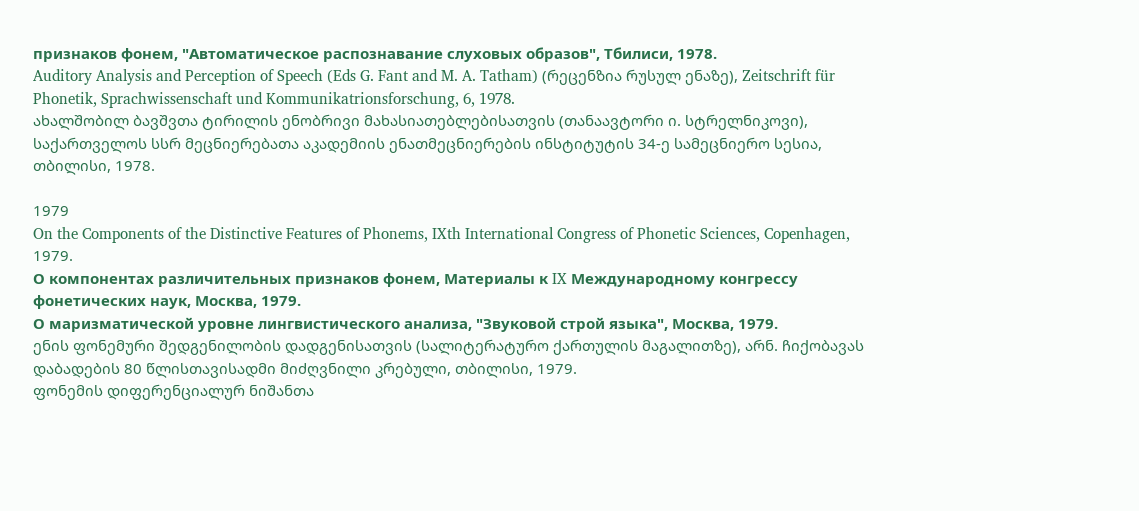признаков фонем, "Автоматическое распознавание слуховых образов", Тбилиси, 1978.
Auditory Analysis and Perception of Speech (Eds G. Fant and M. A. Tatham) (რეცენზია რუსულ ენაზე), Zeitschrift für Phonetik, Sprachwissenschaft und Kommunikatrionsforschung, 6, 1978.
ახალშობილ ბავშვთა ტირილის ენობრივი მახასიათებლებისათვის (თანაავტორი ი. სტრელნიკოვი), საქართველოს სსრ მეცნიერებათა აკადემიის ენათმეცნიერების ინსტიტუტის 34-ე სამეცნიერო სესია, თბილისი, 1978.

1979
On the Components of the Distinctive Features of Phonems, IXth International Congress of Phonetic Sciences, Copenhagen, 1979.
О компонентах различительных признаков фонем, Материалы к IX Международному конгрессу фонетических наук, Москва, 1979.
О маризматической уровне лингвистического анализа, "Звуковой строй языка", Москва, 1979.
ენის ფონემური შედგენილობის დადგენისათვის (სალიტერატურო ქართულის მაგალითზე), არნ. ჩიქობავას დაბადების 80 წლისთავისადმი მიძღვნილი კრებული, თბილისი, 1979.
ფონემის დიფერენციალურ ნიშანთა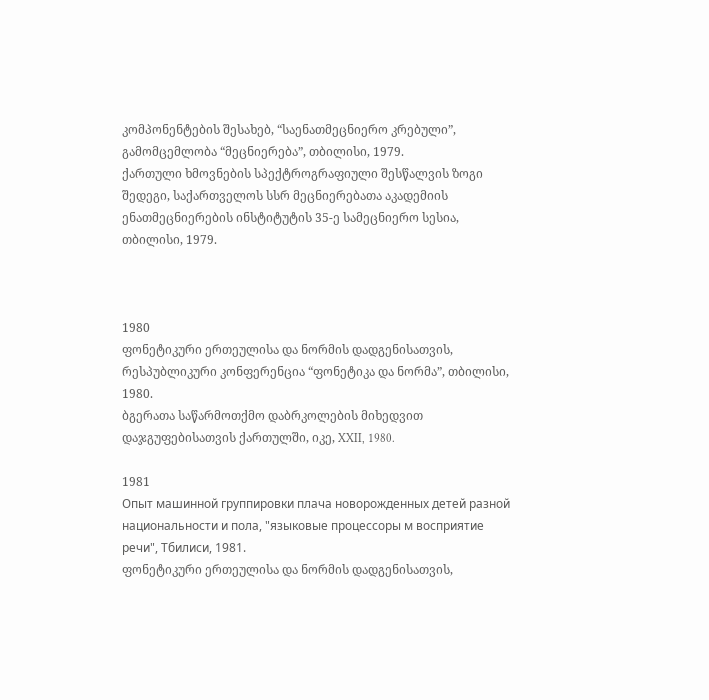კომპონენტების შესახებ, “საენათმეცნიერო კრებული”, გამომცემლობა “მეცნიერება”, თბილისი, 1979.
ქართული ხმოვნების სპექტროგრაფიული შესწალვის ზოგი შედეგი, საქართველოს სსრ მეცნიერებათა აკადემიის ენათმეცნიერების ინსტიტუტის 35-ე სამეცნიერო სესია, თბილისი, 1979.



1980
ფონეტიკური ერთეულისა და ნორმის დადგენისათვის, რესპუბლიკური კონფერენცია “ფონეტიკა და ნორმა”, თბილისი, 1980.
ბგერათა საწარმოთქმო დაბრკოლების მიხედვით დაჯგუფებისათვის ქართულში, იკე, XXII, 1980.

1981
Опыт машинной группировки плача новорожденных детей разной национальности и пола, "языковые процессоры м восприятие речи", Тбилиси, 1981.
ფონეტიკური ერთეულისა და ნორმის დადგენისათვის,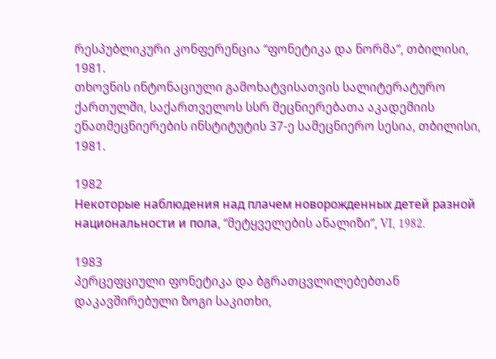რესპუბლიკური კონფერენცია “ფონეტიკა და ნორმა”, თბილისი, 1981.
თხოვნის ინტონაციული გამოხატვისათვის სალიტერატურო ქართულში, საქართველოს სსრ მეცნიერებათა აკადემიის ენათმეცნიერების ინსტიტუტის 37-ე სამეცნიერო სესია, თბილისი, 1981.

1982
Некоторые наблюдения над плачем новорожденных детей разной национальности и пола, “მეტყველების ანალიზი”, VI, 1982.

1983
პერცეფციული ფონეტიკა და ბგრათცვლილებებთან დაკავშირებული ზოგი საკითხი,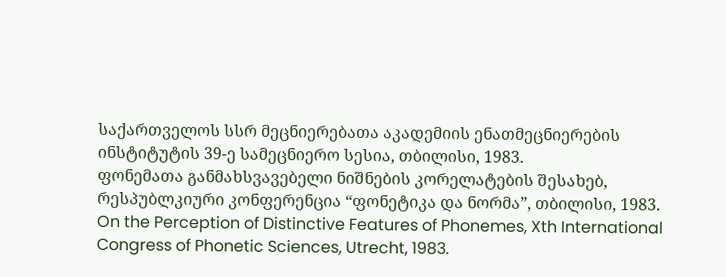საქართველოს სსრ მეცნიერებათა აკადემიის ენათმეცნიერების ინსტიტუტის 39-ე სამეცნიერო სესია, თბილისი, 1983.
ფონემათა განმახსვავებელი ნიშნების კორელატების შესახებ, რესპუბლკიური კონფერენცია “ფონეტიკა და ნორმა”, თბილისი, 1983.
On the Perception of Distinctive Features of Phonemes, Xth International Congress of Phonetic Sciences, Utrecht, 1983.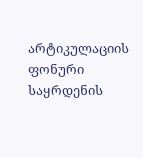არტიკულაციის ფონური საყრდენის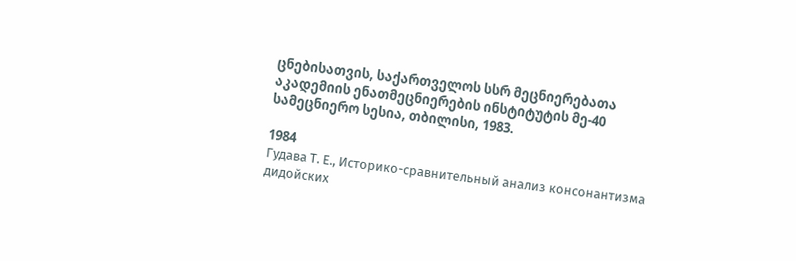ცნებისათვის, საქართველოს სსრ მეცნიერებათა აკადემიის ენათმეცნიერების ინსტიტუტის მე-40 სამეცნიერო სესია, თბილისი, 1983.

1984
Гудава Т. Е., Историко-сравнительный анализ консонантизма дидойских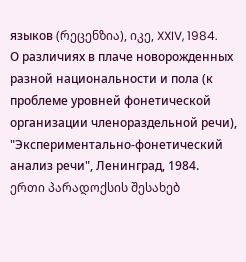языков (რეცენზია), იკე, XXIV, 1984.
О различиях в плаче новорожденных разной национальности и пола (к проблеме уровней фонетической организации членораздельной речи), "Экспериментально-фонетический анализ речи", Ленинград, 1984.
ერთი პარადოქსის შესახებ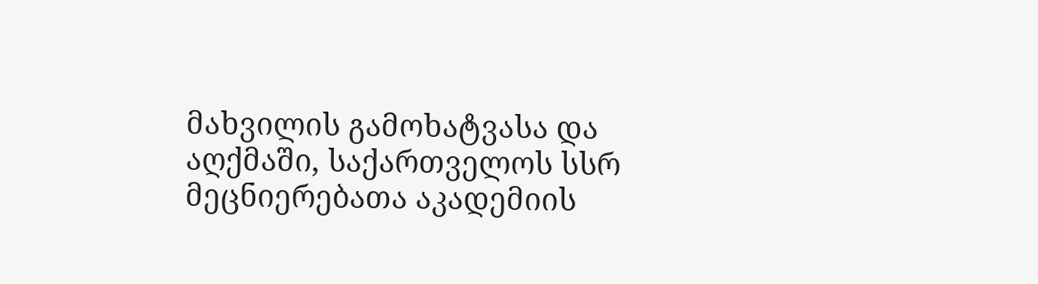მახვილის გამოხატვასა და აღქმაში, საქართველოს სსრ მეცნიერებათა აკადემიის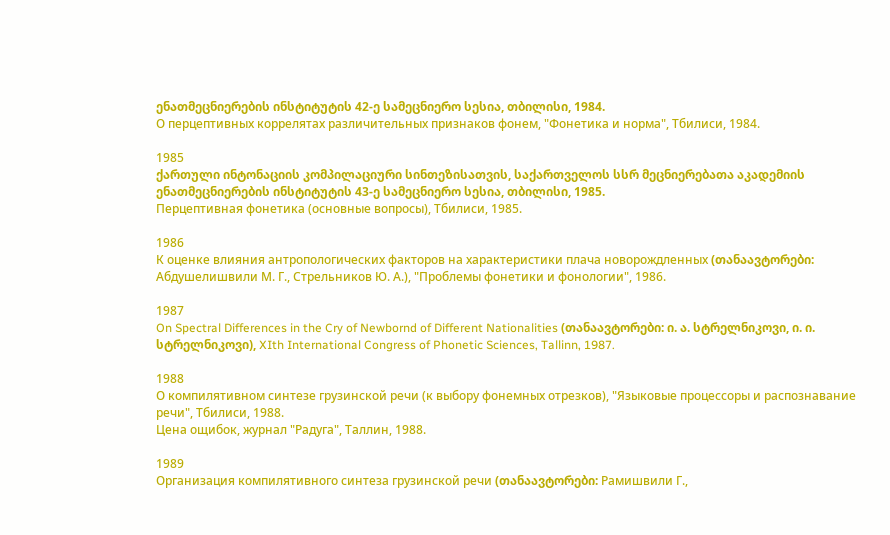ენათმეცნიერების ინსტიტუტის 42-ე სამეცნიერო სესია, თბილისი, 1984.
О перцептивных коррелятах различительных признаков фонем, "Фонетика и норма", Тбилиси, 1984.

1985
ქართული ინტონაციის კომპილაციური სინთეზისათვის, საქართველოს სსრ მეცნიერებათა აკადემიის ენათმეცნიერების ინსტიტუტის 43-ე სამეცნიერო სესია, თბილისი, 1985.
Перцептивная фонетика (основные вопросы), Тбилиси, 1985.

1986
К оценке влияния антропологических факторов на характеристики плача новорождленных (თანაავტორები: Абдушелишвили М. Г., Стрельников Ю. А.), "Проблемы фонетики и фонологии", 1986.

1987
On Spectral Differences in the Cry of Newbornd of Different Nationalities (თანაავტორები: ი. ა. სტრელნიკოვი, ი. ი. სტრელნიკოვი), XIth International Congress of Phonetic Sciences, Tallinn, 1987.

1988
О компилятивном синтезе грузинской речи (к выбору фонемных отрезков), "Языковые процессоры и распознавание речи", Тбилиси, 1988.
Цена ощибок, журнал "Радуга", Таллин, 1988.

1989
Организация компилятивного синтеза грузинской речи (თანაავტორები: Рамишвили Г.,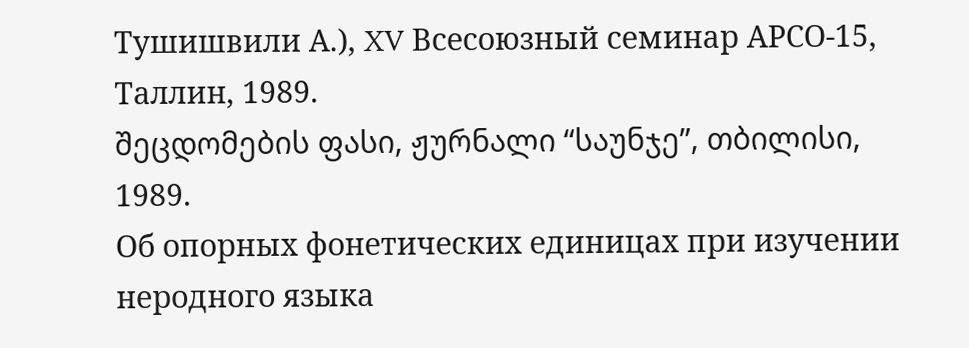Тушишвили А.), XV Всесоюзный семинар АРСО-15, Таллин, 1989.
შეცდომების ფასი, ჟურნალი “საუნჯე”, თბილისი, 1989.
Об опорных фонетических единицах при изучении неродного языка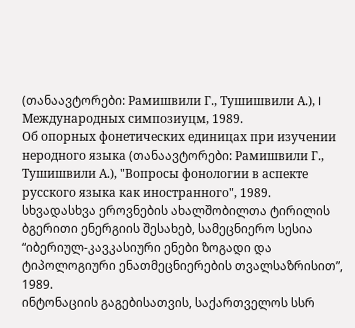(თანაავტორები: Рамишвили Г., Тушишвили А.), I Международных симпозиуцм, 1989.
Об опорных фонетических единицах при изучении неродного языка (თანაავტორები: Рамишвили Г., Тушишвили А.), "Вопросы фонологии в аспекте русского языка как иностранного", 1989.
სხვადასხვა ეროვნების ახალშობილთა ტირილის ბგერითი ენერგიის შესახებ, სამეცნიერო სესია “იბერიულ-კავკასიური ენები ზოგადი და ტიპოლოგიური ენათმეცნიერების თვალსაზრისით”, 1989.
ინტონაციის გაგებისათვის, საქართველოს სსრ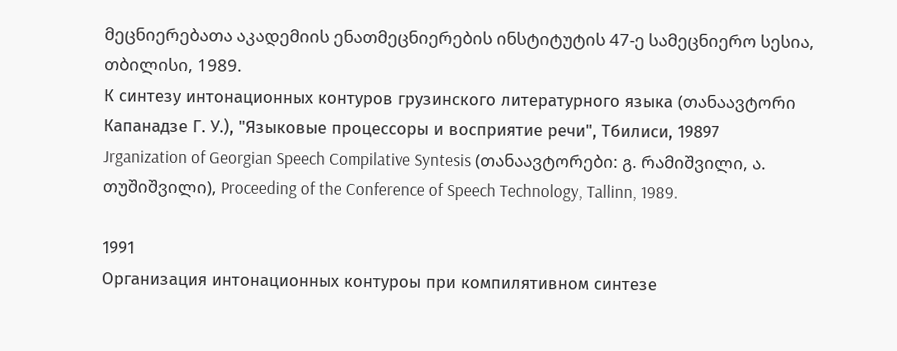მეცნიერებათა აკადემიის ენათმეცნიერების ინსტიტუტის 47-ე სამეცნიერო სესია, თბილისი, 1989.
К синтезу интонационных контуров грузинского литературного языка (თანაავტორი Капанадзе Г. У.), "Языковые процессоры и восприятие речи", Тбилиси, 19897
Jrganization of Georgian Speech Compilative Syntesis (თანაავტორები: გ. რამიშვილი, ა. თუშიშვილი), Proceeding of the Conference of Speech Technology, Tallinn, 1989.

1991
Организация интонационных контуроы при компилятивном синтезе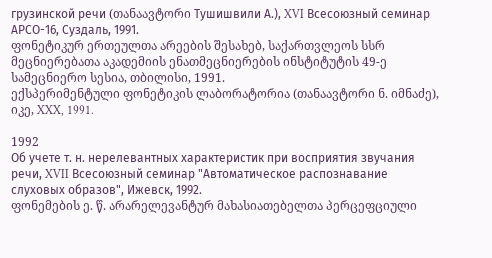грузинской речи (თანაავტორი Тушишвили А.), XVI Всесоюзный семинар АРСО-16, Суздаль, 1991.
ფონეტიკურ ერთეულთა არეების შესახებ, საქართვლეოს სსრ მეცნიერებათა აკადემიის ენათმეცნიერების ინსტიტუტის 49-ე სამეცნიერო სესია, თბილისი, 1991.
ექსპერიმენტული ფონეტიკის ლაბორატორია (თანაავტორი ნ. იმნაძე), იკე, XXX, 1991.

1992
Об учете т. н. нерелевантных характеристик при восприятия звучания речи, XVII Всесоюзный семинар "Автоматическое распознавание слуховых образов", Ижевск, 1992.
ფონემების ე. წ. არარელევანტურ მახასიათებელთა პერცეფციული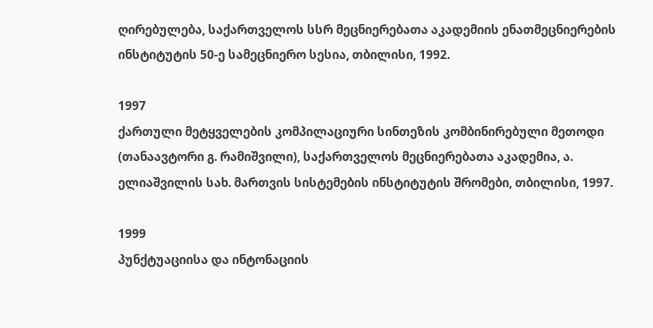ღირებულება, საქართველოს სსრ მეცნიერებათა აკადემიის ენათმეცნიერების ინსტიტუტის 50-ე სამეცნიერო სესია, თბილისი, 1992.

1997
ქართული მეტყველების კომპილაციური სინთეზის კომბინირებული მეთოდი (თანაავტორი გ. რამიშვილი), საქართველოს მეცნიერებათა აკადემია, ა. ელიაშვილის სახ. მართვის სისტემების ინსტიტუტის შრომები, თბილისი, 1997.

1999
პუნქტუაციისა და ინტონაციის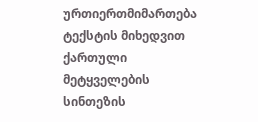ურთიერთმიმართება ტექსტის მიხედვით ქართული მეტყველების სინთეზის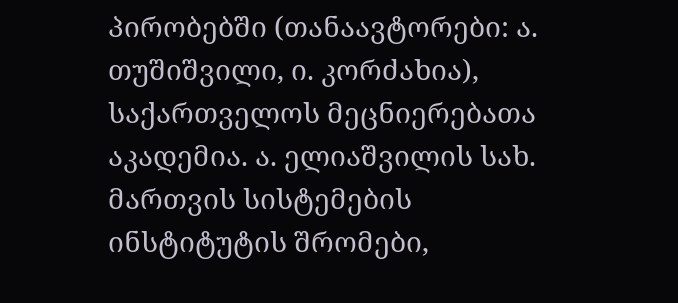პირობებში (თანაავტორები: ა. თუშიშვილი, ი. კორძახია), საქართველოს მეცნიერებათა აკადემია. ა. ელიაშვილის სახ. მართვის სისტემების ინსტიტუტის შრომები,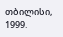თბილისი, 1999.